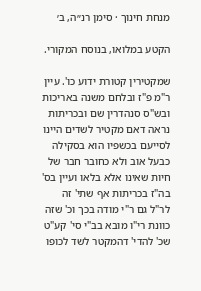מנחת חינוך · סימן רנ״ה, ב׳

הקטע במלואו, בנוסח המקורי.

שמקטירין קטורת ידוע כו'. עיין ר"מ פ"ז ובלחם משנה באריכות ובש"ס סנהדרין שם ובכריתות נראה דאם מקטיר לשדים היינו לסייעם בכשפיו הוא בסקילה כבעל אוב ולא כחובר חבר של חיות שאינו אלא בלאו ועיין בס' בה"ז בכריתות אף שתי' זה לר"ל גם ר"י מודה בכך וכ' שזה כוונת רי"ו מובא בב"י סי' קע"ט שכ' להדי' דהמקטר לשד לכופו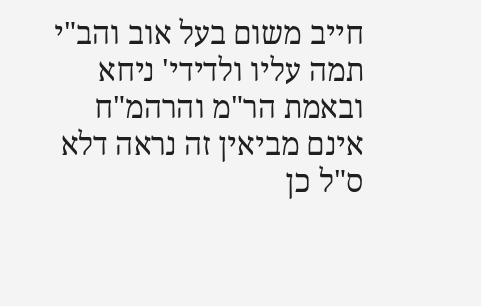חייב משום בעל אוב והב"י תמה עליו ולדידי' ניחא ובאמת הר"מ והרהמ"ח אינם מביאין זה נראה דלא ס"ל כן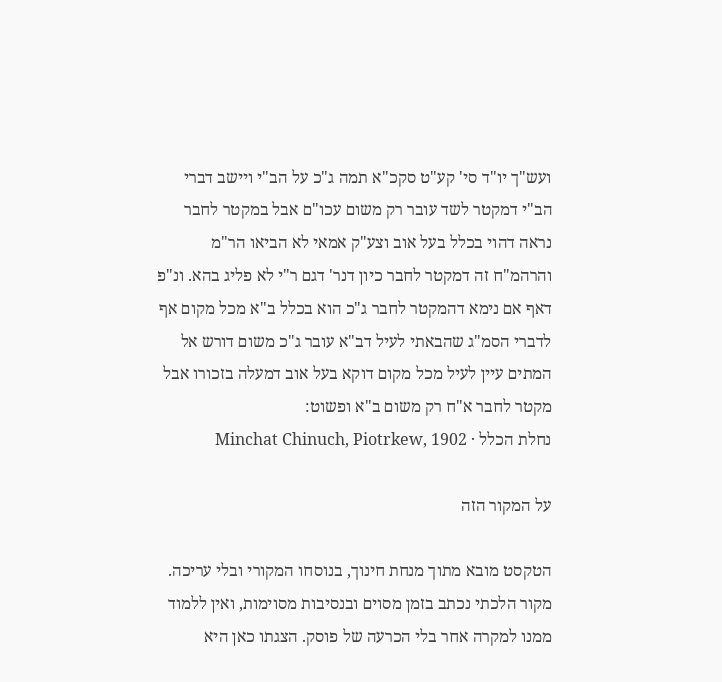ועש"ך יו"ד סי' קע"ט סקכ"א תמה ג"כ על הב"י ויישב דברי הב"י דמקטר לשד עובר רק משום עכו"ם אבל במקטר לחבר נראה דהוי בכלל בעל אוב וצע"ק אמאי לא הביאו הר"מ והרהמ"ח זה דמקטר לחבר כיון דנר' דגם ר"י לא פליג בהא. ונ"פ דאף אם נימא דהמקטר לחבר ג"כ הוא בכלל ב"א מכל מקום אף לדברי הסמ"ג שהבאתי לעיל דב"א עובר ג"כ משום דורש אל המתים עיין לעיל מכל מקום דוקא בעל אוב דמעלה בזכורו אבל מקטר לחבר א"ח רק משום ב"א ופשוט:
נחלת הכלל · Minchat Chinuch, Piotrkew, 1902

על המקור הזה

הטקסט מובא מתוך מנחת חינוך, בנוסחו המקורי ובלי עריכה. מקור הלכתי נכתב בזמן מסוים ובנסיבות מסוימות, ואין ללמוד ממנו למקרה אחר בלי הכרעה של פוסק. הצגתו כאן היא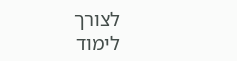לצורך לימוד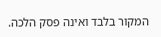המקור בלבד ואינה פסק הלכה.